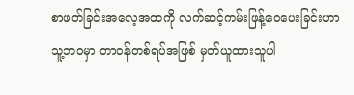စာဖတ်ခြင်းအလေ့အထကို လက်ဆင့်ကမ်းဖြန့်‌‌ဝေပေးခြင်းဟာ သူ့ဘဝမှာ တာဝန်တစ်ရပ်အဖြစ် မှတ်ယူထားသူပါ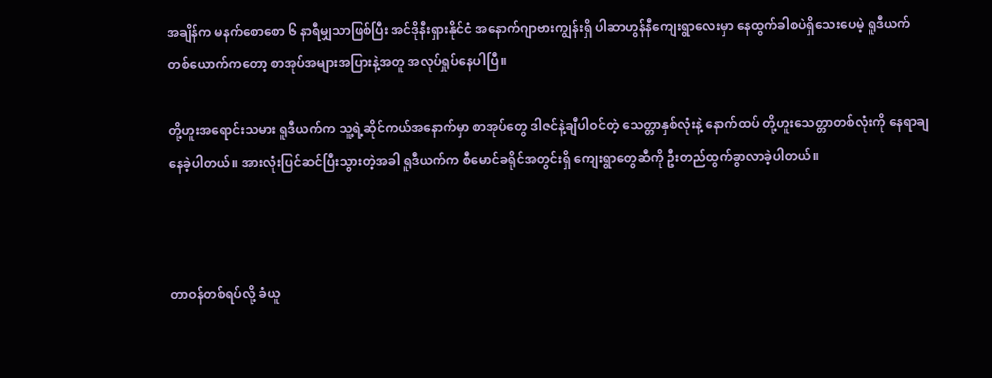အချိန်က မနက်စောစော ၆ နာရီမျှသာဖြစ်ပြီး အင်ဒိုနီးရှားနိုင်ငံ အနောက်ဂျာဗားကျွန်းရှိ ပါဆာဟွန်နီကျေးရွာလေးမှာ နေထွက်ခါစပဲရှိသေးပေမဲ့ ရူဒီယက်တစ်ယောက်ကတော့ စာအုပ်အများအပြားနဲ့အတူ အလုပ်ရှုပ်နေပါပြီ။

တို့ဟူးအရောင်းသမား ရူဒီယက်က သူ့ရဲ့ဆိုင်ကယ်အနောက်မှာ စာအုပ်တွေ ဒါဇင်နဲ့ချီပါဝင်တဲ့ သေတ္တာနှစ်လုံးနဲ့ နောက်ထပ် တို့ဟူးသေတ္တာတစ်လုံးကို နေရာချနေခဲ့ပါတယ်။ အားလုံးပြင်ဆင်ပြီးသွားတဲ့အခါ ရူဒီယက်က စီမောင်ခရိုင်အတွင်းရှိ ကျေးရွာတွေဆီကို ဦးတည်ထွက်ခွာလာခဲ့ပါတယ်။



တာဝန်တစ်ရပ်လို့ ခံယူ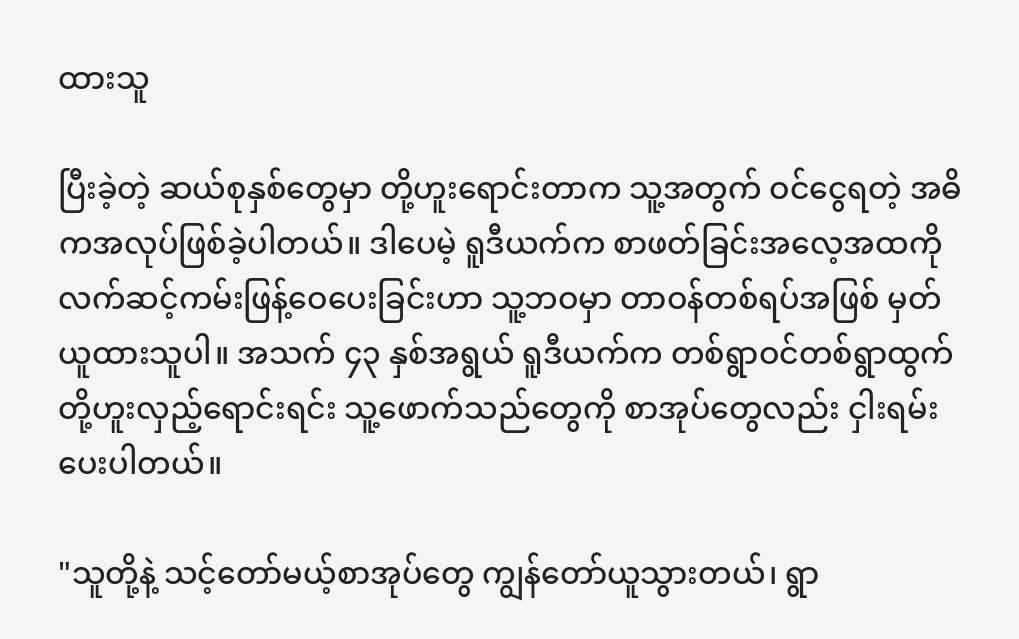ထားသူ

ပြီးခဲ့တဲ့ ဆယ်စုနှစ်တွေမှာ တို့ဟူးရောင်းတာက သူ့အတွက် ဝင်ငွေရတဲ့ အဓိကအလုပ်ဖြစ်ခဲ့ပါတယ်။ ဒါပေမဲ့ ရူဒီယက်က စာဖတ်ခြင်းအလေ့အထကို လက်ဆင့်ကမ်းဖြန့်‌‌ဝေပေးခြင်းဟာ သူ့ဘဝမှာ တာဝန်တစ်ရပ်အဖြစ် မှတ်ယူထားသူပါ။ အသက် ၄၃ နှစ်အရွယ် ရူဒီယက်က တစ်ရွာဝင်တစ်ရွာထွက် တို့ဟူးလှည့်ရောင်းရင်း သူ့ဖောက်သည်တွေကို စာအုပ်တွေလည်း ငှါးရမ်းပေးပါတယ်။

"သူတို့နဲ့ သင့်တော်မယ့်စာအုပ်တွေ ကျွန်တော်ယူသွားတယ်၊ ရွာ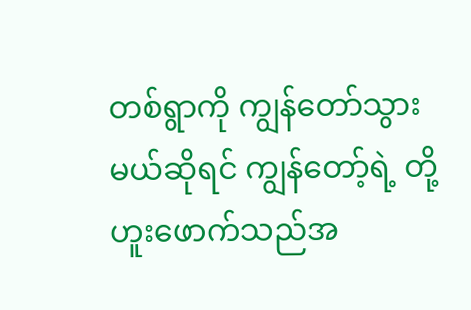တစ်ရွာကို ကျွန်တော်သွားမယ်ဆိုရင် ကျွန်တော့်ရဲ့ တို့ဟူးဖောက်သည်အ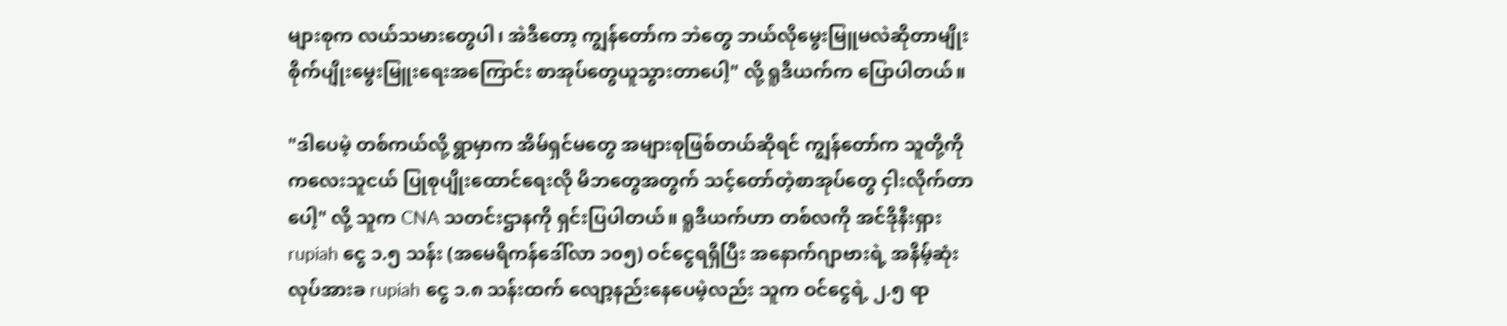များစုက လယ်သမားတွေပါ၊ အဲဒီတော့ ကျွန်တော်က ဘဲတွေ ဘယ်လိုမွေးမြူမလဲဆိုတာမျိုး စိုက်ပျိုးမွေးမြူးရေးအကြောင်း စာအုပ်တွေယူသွားတာပေါ့" လို့ ရူဒီယက်က ပြောပါတယ်။

"ဒါပေမဲ့ တစ်ကယ်လို့ ရွာမှာက အိမ်ရှင်မတွေ အများစုဖြစ်တယ်ဆိုရင် ကျွန်တော်က သူတို့ကို ကလေးသူငယ် ပြုစုပျိုးထောင်ရေးလို မိဘတွေအတွက် သင့်တော်တဲ့စာအုပ်တွေ ငှါးလိုက်တာပေါ့" လို့ သူက CNA သတင်းဌာနကို ရှင်းပြပါတယ်။ ရူဒီယက်ဟာ တစ်လကို အင်ဒိုနီးရှား rupiah ငွေ ၁.၅ သန်း (အမေရိကန်ဒေါ်လာ ၁၀၅) ဝင်ငွေရရှိပြီး အနောက်ဂျာဗားရဲ့ အနိမ့်ဆုံးလုပ်အားခ rupiah ငွေ ၁.၈ သန်းထက် လျော့နည်းနေပေမဲ့လည်း သူက ဝင်ငွေရဲ့ ၂.၅ ရာ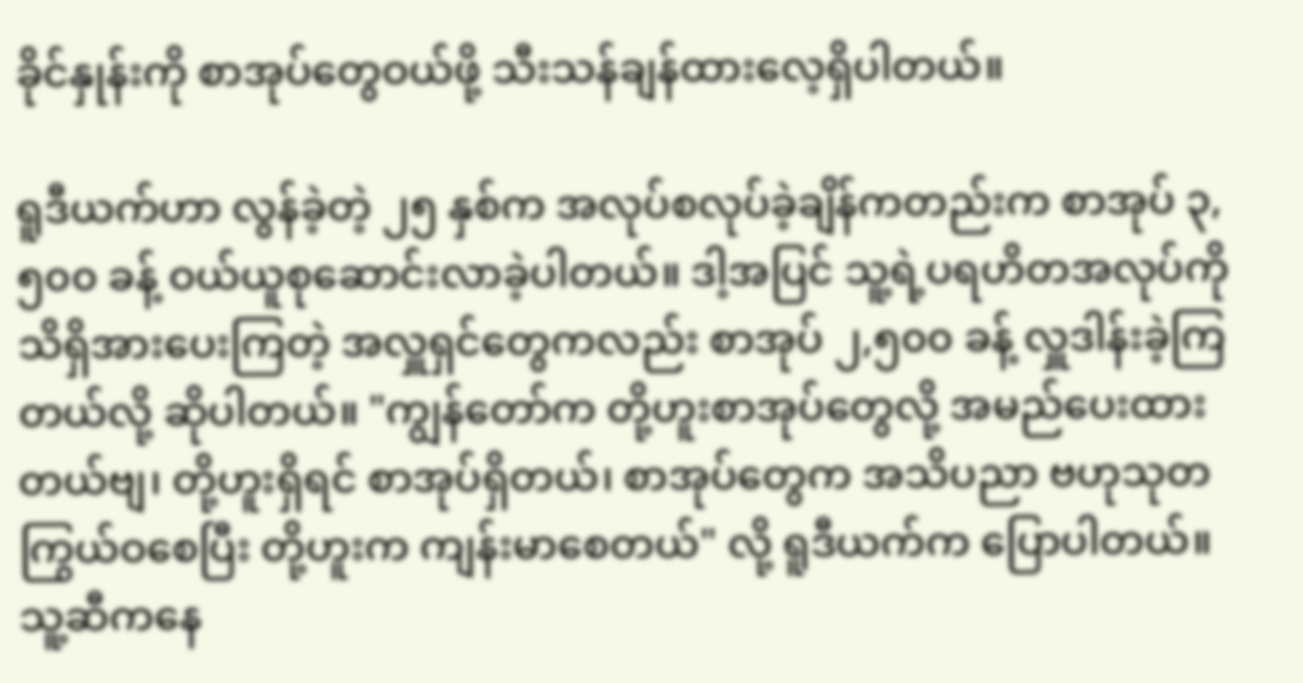ခိုင်နှုန်းကို စာအုပ်တွေဝယ်ဖို့ သီးသန်ချန်ထားလေ့ရှိပါတယ်။

ရူဒီယက်ဟာ လွန်ခဲ့တဲ့ ၂၅ နှစ်က အလုပ်စလုပ်ခဲ့ချိန်ကတည်းက စာအုပ် ၃,၅၀၀ ခန့် ဝယ်ယူစုဆောင်းလာခဲ့ပါတယ်။ ဒါ့အပြင် သူ့ရဲ့ပရဟိတအလုပ်ကို သိရှိအားပေးကြတဲ့ အလှူရှင်တွေကလည်း စာအုပ် ၂,၅၀၀ ခန့် လှူဒါန်းခဲ့ကြတယ်လို့ ဆိုပါတယ်။ "ကျွန်တော်က တို့ဟူးစာအုပ်တွေလို့ အမည်ပေးထားတယ်ဗျ၊ တို့ဟူးရှိရင် စာအုပ်ရှိတယ်၊ စာအုပ်တွေက အသိပညာ ဗဟုသုတကြွယ်ဝစေပြီး တို့ဟူးက ကျန်းမာစေတယ်" လို့ ရူဒီယက်က ပြောပါတယ်။ သူ့ဆီကနေ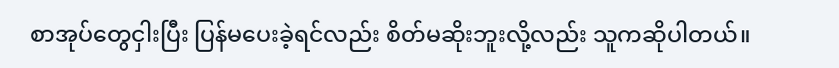စာအုပ်တွေငှါးပြီး ပြန်မပေးခဲ့ရင်လည်း စိတ်မဆိုးဘူးလို့လည်း သူကဆိုပါတယ်။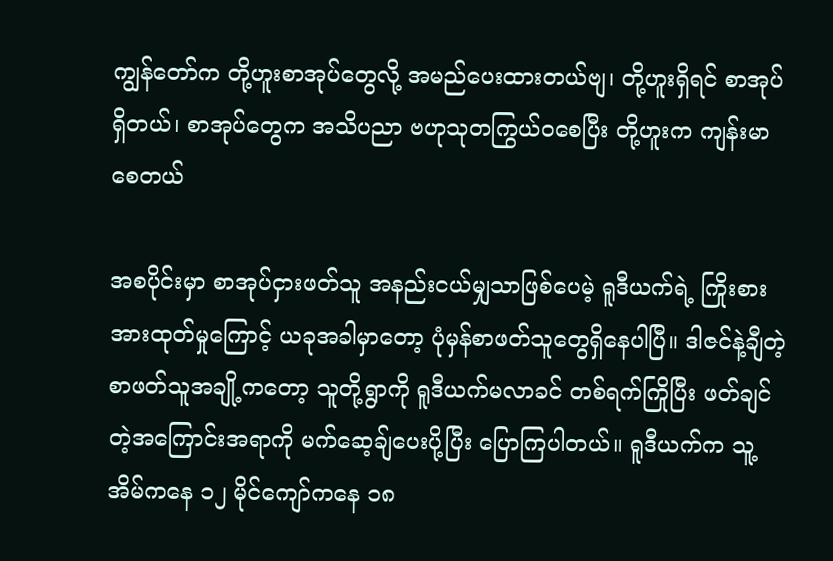ကျွန်တော်က တို့ဟူးစာအုပ်တွေလို့ အမည်ပေးထားတယ်ဗျ၊ တို့ဟူးရှိရင် စာအုပ်ရှိတယ်၊ စာအုပ်တွေက အသိပညာ ဗဟုသုတကြွယ်ဝစေပြီး တို့ဟူးက ကျန်းမာစေတယ်

အစပိုင်းမှာ စာအုပ်ငှားဖတ်သူ အနည်းငယ်မျှသာဖြစ်ပေမဲ့ ရူဒီယက်ရဲ့ ကြိုးစားအားထုတ်မှုကြောင့် ယခုအခါမှာတော့ ပုံမှန်စာဖတ်သူတွေရှိနေပါပြီ။ ဒါဇင်နဲ့ချီတဲ့ စာဖတ်သူအချို့ကတော့ သူတို့ရွာကို ရူဒီယက်မလာခင် တစ်ရက်ကြိုပြီး ဖတ်ချင်တဲ့အကြောင်းအရာကို မက်ဆေ့ချ်ပေးပို့ပြီး ပြောကြပါတယ်။ ရူဒီယက်က သူ့အိမ်ကနေ ၁၂ မိုင်ကျော်ကနေ ၁၈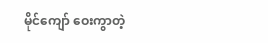မိုင်ကျော် ဝေးကွာတဲ့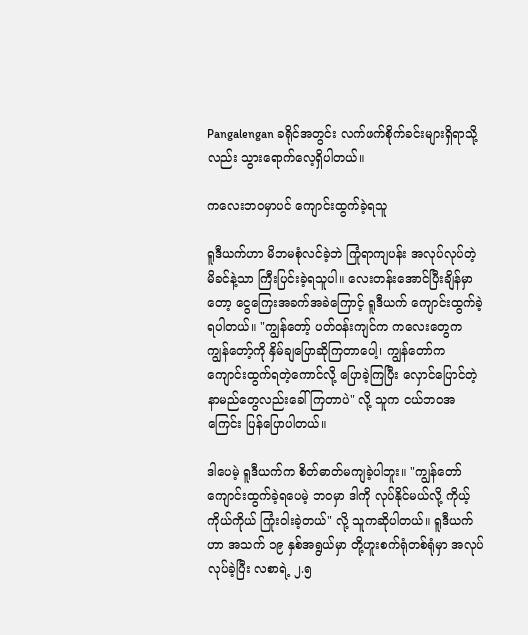Pangalengan ခရိုင်အတွင်း လက်ဖက်စိုက်ခင်းများရှိရာသို့လည်း သွားရောက်လေ့ရှိပါတယ်။

ကလေးဘဝမှာပင် ကျောင်းထွက်ခဲ့ရသူ

ရူဒီယက်ဟာ မိဘမစုံလင်ခဲ့ဘဲ ကြုံရာကျပန်း အလုပ်လုပ်တဲ့ မိခင်နဲ့သာ ကြီးပြင်းခဲ့ရသူပါ။ လေးတန်းအောင်ပြီးချိန်မှာတော့ ငွေကြေးအခက်အခဲကြောင့် ရူဒီယက် ကျောင်းထွက်ခဲ့ရပါတယ်။ "ကျွန်တော့် ပတ်ဝန်းကျင်က ကလေးတွေက ကျွန်တော့်ကို နှိမ်ချပြောဆိုကြတာပေါ့၊ ကျွန်တော်က ကျောင်းထွက်ရတဲ့ကောင်လို့ ပြောခဲ့ကြပြီး လှောင်ပြောင်တဲ့ နာမည်တွေလည်းခေါ်ကြတာပဲ" လို့ သူက ငယ်ဘဝအကြေင်း ပြန်ပြောပါတယ်။

ဒါပေမဲ့ ရူဒီယက်က စိတ်ဓာတ်မကျခဲ့ပါဘူး။ "ကျွန်တော် ကျောင်းထွက်ခဲ့ရပေမဲ့ ဘဝမှာ ဒါကို လုပ်နိုင်မယ်လို့ ကိုယ့်ကိုယ်ကိုယ် ကြုံးဝါးခဲ့တယ်" လို့ သူကဆိုပါတယ်။ ရူဒီယက်ဟာ အသက် ၁၉ နှစ်အရွယ်မှာ တို့ဟူးစက်ရုံတစ်ရုံမှာ အလုပ်လုပ်ခဲ့ပြီး လစာရဲ့ ၂.၅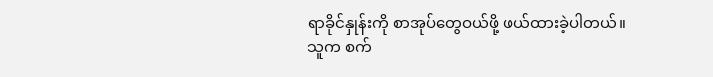ရာခိုင်နှုန်းကို စာအုပ်တွေဝယ်ဖို့ ဖယ်ထားခဲ့ပါတယ်။ သူက စက်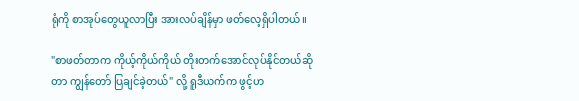ရုံကို စာအုပ်တွေယူလာပြီး အားလပ်ချိန်မှာ ဖတ်လေ့ရှိပါတယ်။

"စာဖတ်တာက ကိုယ့်ကိုယ်ကိုယ် တိုးတက်အောင်လုပ်နိုင်တယ်ဆိုတာ ကျွန်တော် ပြချင်ခဲ့တယ်" လို့ ရူဒီယက်က ဖွင့်ဟ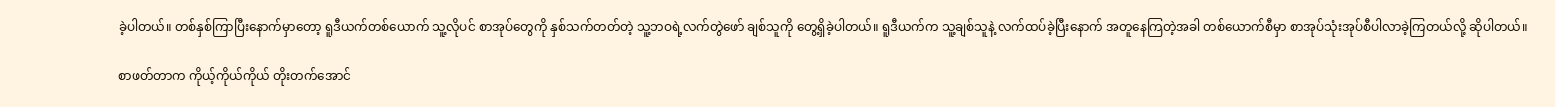ခဲ့ပါတယ်။ တစ်နှစ်ကြာပြီးနောက်မှာတော့ ရူဒီယက်တစ်ယောက် သူ့လိုပင် စာအုပ်တွေကို နှစ်သက်တတ်တဲ့ သူ့ဘဝရဲ့လက်တွဲဖော် ချစ်သူကို တွေ့ရှိခဲ့ပါတယ်။ ရူဒီယက်က သူ့ချစ်သူနဲ့ လက်ထပ်ခဲ့ပြီးနောက် အတူနေကြတဲ့အခါ တစ်‌ယောက်စီမှာ စာအုပ်သုံးအုပ်စီပါလာခဲ့ကြတယ်လို့ ဆိုပါတယ်။

စာဖတ်တာက ကိုယ့်ကိုယ်ကိုယ် တိုးတက်အောင်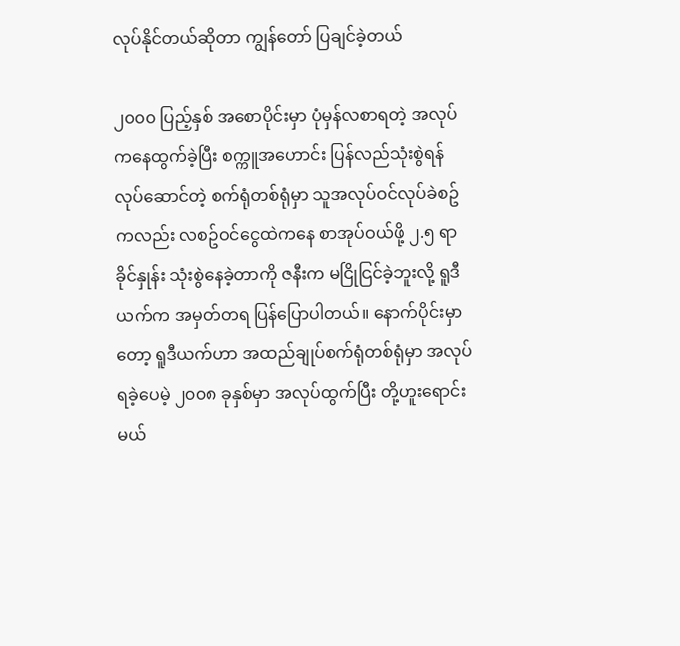လုပ်နိုင်တယ်ဆိုတာ ကျွန်တော် ပြချင်ခဲ့တယ်

၂၀၀၀ ပြည့်နှစ် အစောပိုင်းမှာ ပုံမှန်လစာရတဲ့ အလုပ်ကနေထွက်ခဲ့ပြီး စက္ကူအဟောင်း ပြန်လည်သုံးစွဲရန်လုပ်ဆောင်တဲ့ စက်ရုံတစ်ရုံမှာ သူအလုပ်ဝင်လုပ်ခဲစဥ်ကလည်း လစဥ်ဝင်ငွေထဲကနေ စာအုပ်ဝယ်ဖို့ ၂.၅ ရာခိုင်နှုန်း သုံးစွဲနေခဲ့တာကို ဇနီးက မငြိုငြင်ခဲ့ဘူးလို့ ရူဒီယက်က အမှတ်တရ ပြန်ပြောပါတယ်။ နောက်ပိုင်းမှာတော့ ရူဒီယက်ဟာ အထည်ချုပ်စက်ရုံတစ်ရုံမှာ အလုပ်ရခဲ့ပေမဲ့ ၂၀၀၈ ခုနှစ်မှာ အလုပ်ထွက်ပြီး တို့ဟူးရောင်းမယ်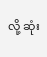လို့ ဆုံး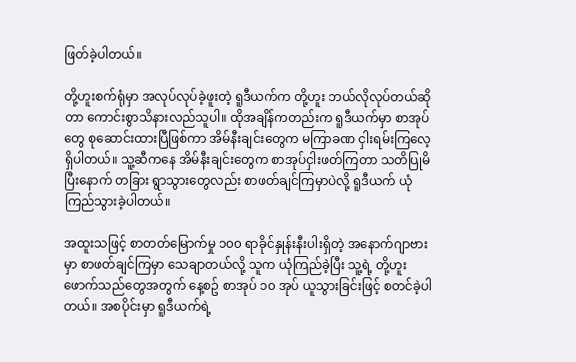ဖြတ်ခဲ့ပါတယ်။

တို့ဟူးစက်ရုံမှာ အလုပ်လုပ်ခဲ့ဖူးတဲ့ ရူဒီယက်က တို့ဟူး ဘယ်လိုလုပ်တယ်ဆိုတာ ကောင်းစွာသိနားလည်သူပါ။ ထိုအချိန်ကတည်းက ရူဒီယက်မှာ စာအုပ်တွေ စုဆောင်းထားပြီဖြစ်ကာ အိမ်နီးချင်းတွေက မကြာခဏ ငှါးရမ်းကြလေ့ရှိပါတယ်။ သူ့ဆီကနေ အိမ်နီးချင်းတွေက စာအုပ်ငှါးဖတ်ကြတာ သတိပြုမိပြီးနောက် တခြား ရွာသွားတွေလည်း စာဖတ်ချင်ကြမှာပဲလို့ ရူဒီယက် ယုံကြည်သွားခဲ့ပါတယ်။

အထူးသဖြင့် စာတတ်မြောက်မှု ၁၀၀ ရာခိုင်နှုန်းနီးပါးရှိတဲ့ အနောက်ဂျာဗားမှာ စာဖတ်ချင်ကြမှာ သေချာတယ်လို့ သူက ယုံကြည်ခဲ့ပြီး သူ့ရဲ့ တို့ဟူးဖောက်သည်တွေအတွက် နေ့စဥ် စာအုပ် ၁၀ အုပ် ယူသွားခြင်းဖြင့် စတင်ခဲ့ပါတယ်။ အစပိုင်းမှာ ရူဒီယက်ရဲ့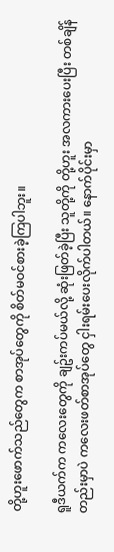တို့ဟူးဖောက်သည်တွေက စာအုပ်တွေကို စိတ်မဝင်စားခဲ့ကြပါဘူး။

ရူဒီယက်က ကလေးတွေကို ချဥ်းကပ်မယ်လို့ ဆုံးဖြတ်ခဲ့ပြီး သူတို့ကို တို့ဟူး အလကားပေးပြီး တစ်ချိန်တည်းမှာပဲ ကလေးဖတ်စာအုပ်တွေ ငှါးရမ်းပေးလိုက်ပါတယ်။ နောက်ပိုင်းမှာ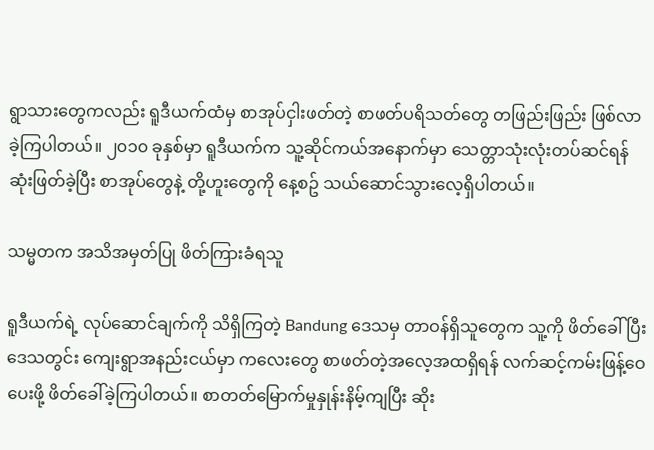ရွာသားတွေကလည်း ရူဒီယက်ထံမှ စာအုပ်ငှါးဖတ်တဲ့ စာဖတ်ပရိသတ်တွေ တဖြည်းဖြည်း ဖြစ်လာခဲ့ကြပါတယ်။ ၂၀၁၀ ခုနှစ်မှာ ရူဒီယက်က သူ့ဆိုင်ကယ်အနောက်မှာ သေတ္တာသုံးလုံးတပ်ဆင်ရန် ဆုံးဖြတ်ခဲ့ပြီး စာအုပ်တွေနဲ့ တို့ဟူးတွေကို နေ့စဥ် သယ်ဆောင်သွားလေ့ရှိပါတယ်။

သမ္မတက အသိအမှတ်ပြု ဖိတ်ကြားခံရသူ

ရူဒီယက်ရဲ့ လုပ်ဆောင်ချက်ကို သိရှိကြတဲ့ Bandung ဒေသမှ တာဝန်ရှိသူတွေက သူ့ကို ဖိတ်ခေါ်ပြီး ဒေသတွင်း ကျေးရွာအနည်းငယ်မှာ ကလေးတွေ စာဖတ်တဲ့အလေ့အထရှိရန် လက်ဆင့်ကမ်းဖြန့်ဝေပေးဖို့ ဖိတ်ခေါ်ခဲ့ကြပါတယ်။ စာတတ်မြောက်မှုနှုန်းနိမ့်ကျပြီး ဆိုး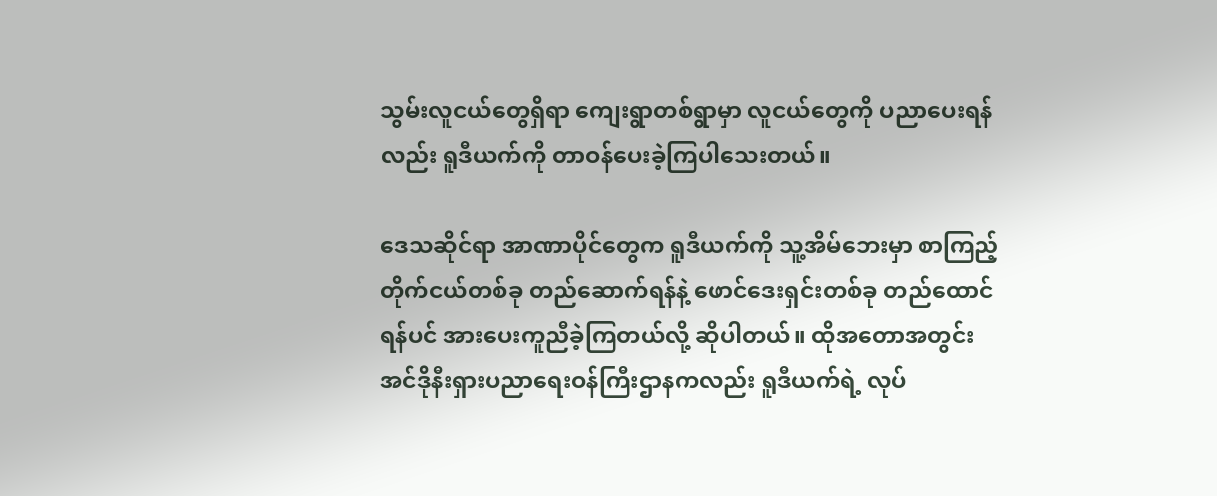သွမ်းလူငယ်တွေရှိရာ ကျေးရွာတစ်ရွာမှာ လူငယ်တွေကို ပညာပေးရန်လည်း ရူဒီယက်ကို တာဝန်ပေးခဲ့ကြပါသေးတယ်။

ဒေသဆိုင်ရာ အာဏာပိုင်တွေက ရူဒီယက်ကို သူ့အိမ်ဘေးမှာ စာကြည့်တိုက်ငယ်တစ်ခု တည်ဆောက်ရန်နဲ့ ဖောင်ဒေးရှင်းတစ်ခု တည်ထောင်ရန်ပင် အားပေးကူညီခဲ့ကြတယ်လို့ ဆိုပါတယ်။ ထိုအတောအတွင်း အင်ဒိုနီးရှားပညာရေးဝန်ကြီးဌာနကလည်း ရူဒီယက်ရဲ့ လုပ်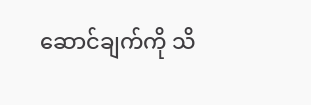ဆောင်ချက်ကို သိ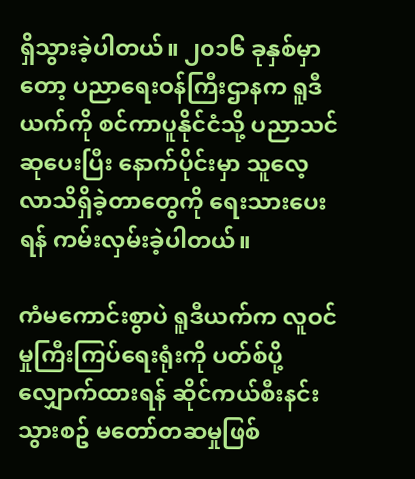ရှိသွားခဲ့ပါတယ်။ ၂၀၁၆ ခုနှစ်မှာတော့ ပညာရေးဝန်ကြီးဌာနက ရူဒီယက်ကို စင်ကာပူနိုင်ငံသို့ ပညာသင်ဆုပေးပြီး နောက်ပိုင်းမှာ သူလေ့လာသိရှိခဲ့တာတွေကို ရေးသားပေးရန် ကမ်းလှမ်းခဲ့ပါတယ်။

ကံမကောင်းစွာပဲ ရူဒီယက်က လူဝင်မှုကြီးကြပ်ရေးရုံးကို ပတ်စ်ပို့လျှောက်ထားရန် ဆိုင်ကယ်စီးနင်းသွားစဥ် မတော်တဆမှုဖြစ်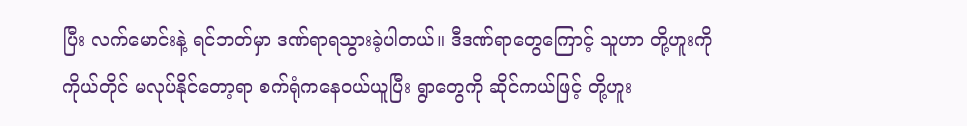ပြီး လက်မောင်းနဲ့ ရင်ဘတ်မှာ ဒဏ်ရာရသွားခဲ့ပါတယ်။ ဒီဒဏ်ရာတွေကြောင့် သူဟာ တို့ဟူးကို ကိုယ်တိုင် မလုပ်နိုင်တော့ရာ စက်ရုံကနေဝယ်ယူပြီး ရွာတွေကို ဆိုင်ကယ်ဖြင့် တို့ဟူး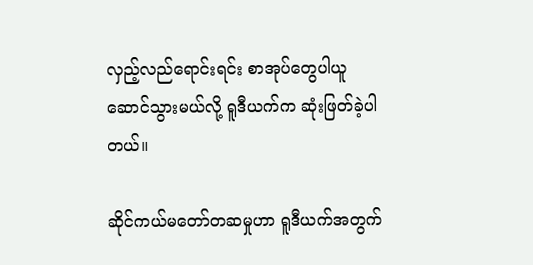လှည့်လည်ရောင်းရင်း စာအုပ်တွေပါယူဆောင်သွားမယ်လို့ ရူဒီယက်က ဆုံးဖြတ်ခဲ့ပါတယ်။

ဆိုင်ကယ်မတော်တဆမှုဟာ ရူဒီယက်အတွက်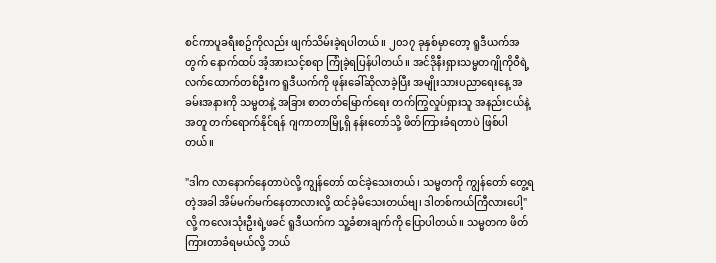စင်ကာပူခရီးစဥ်ကိုလည်း ဖျက်သိမ်းခဲ့ရပါတယ်။ ၂၀၁၇ ခုနှစ်မှာတော့ ရူဒီယက်အတွက် နောက်ထပ် အံ့အားသင့်စရာ ကြုံခဲ့ရပြန်ပါတယ်။ အင်ဒိုနီးရှားသမ္မတဂျိုကိုဝီရဲ့ လက်ထောက်တစ်ဦးက ရူဒီယက်ကို ဖုန်းခေါ်ဆိုလာခဲ့ပြီး အမျိုးသားပညာရေးနေ့ အခမ်းအနားကို သမ္မတနဲ့ အခြား စာတတ်မြောက်ရေး တက်ကြွလှုပ်ရှားသူ အနည်းငယ်နဲ့အတူ တက်ရောက်နိုင်ရန် ဂျကာတာမြို့ရှိ နန်းတော်သို့ ဖိတ်ကြားခံရတာပဲ ဖြစ်ပါတယ်။

"ဒါက လာနောက်နေတာပဲလို့ ကျွန်တော် ထင်ခဲ့သေးတယ်၊ သမ္မတကို ကျွန်တော် တွေ့ရတဲ့အခါ အိမ်မက်မက်နေတာလားလို့ ထင်ခဲ့မိသေးတယ်ဗျ၊ ဒါတစ်ကယ်ကြီလားပေါ့" လို့ ကလေးသုံးဦးရဲ့ဖခင် ရူဒီယက်က သူ့ခံစားချက်ကို ပြောပါတယ်။ သမ္မတက ဖိတ်ကြားတာခံရမယ်လို့ ဘယ်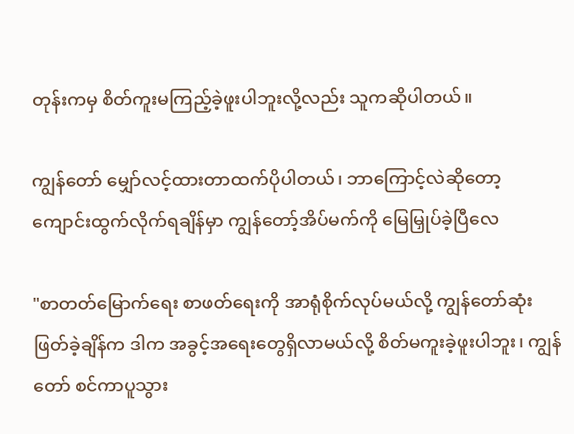တုန်းကမှ စိတ်ကူးမကြည့်ခဲ့ဖူးပါဘူးလို့လည်း သူကဆိုပါတယ်။

ကျွန်တော် မျှော်လင့်ထားတာထက်ပိုပါတယ်၊ ဘာကြောင့်လဲဆိုတော့ ကျောင်းထွက်လိုက်ရချိန်မှာ ကျွန်တော့်အိပ်မက်ကို မြေမြှုပ်ခဲ့ပြီလေ

"စာတတ်မြောက်ရေး စာဖတ်ရေးကို အာရုံစိုက်လုပ်မယ်လို့ ကျွန်တော်ဆုံးဖြတ်ခဲ့ချိန်က ဒါက အခွင့်အရေးတွေရှိလာမယ်လို့ စိတ်မကူးခဲ့ဖူးပါဘူး၊ ကျွန်တော် စင်ကာပူသွား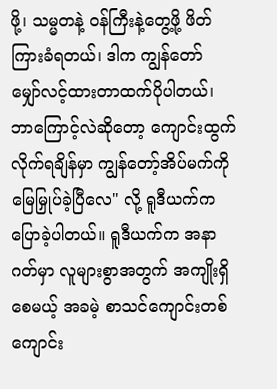ဖို့၊ သမ္မတနဲ့ ဝန်ကြီးနဲ့တွေ့ဖို့ ဖိတ်ကြားခံရတယ်၊ ဒါက ကျွန်တော် မျှော်လင့်ထားတာထက်ပိုပါတယ်၊ ဘာကြောင့်လဲဆိုတော့ ကျောင်းထွက်လိုက်ရချိန်မှာ ကျွန်တော့်အိပ်မက်ကို မြေမြှုပ်ခဲ့ပြီလေ" လို့ ရူဒီယက်က ပြောခဲ့ပါတယ်။ ရူဒီယက်က အနာဂတ်မှာ လူများစွာအတွက် အကျိုးရှိစေမယ့် အခမဲ့ စာသင်ကျောင်းတစ်ကျောင်း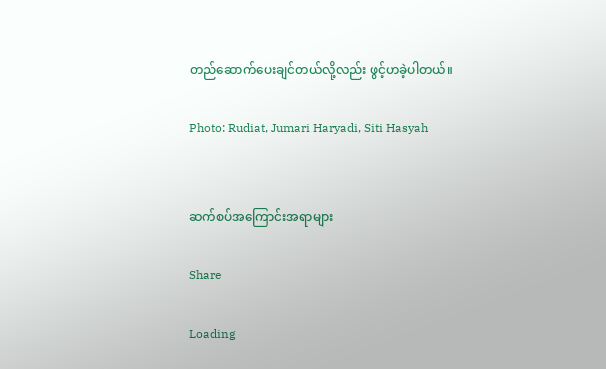တည်ဆောက်ပေးချင်တယ်လို့လည်း ဖွင့်ဟခဲ့ပါတယ်။

Photo: Rudiat, Jumari Haryadi, Siti Hasyah


ဆက်စပ်အကြောင်းအရာများ

Share

Loading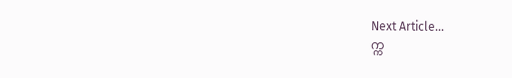Next Article...
က္က